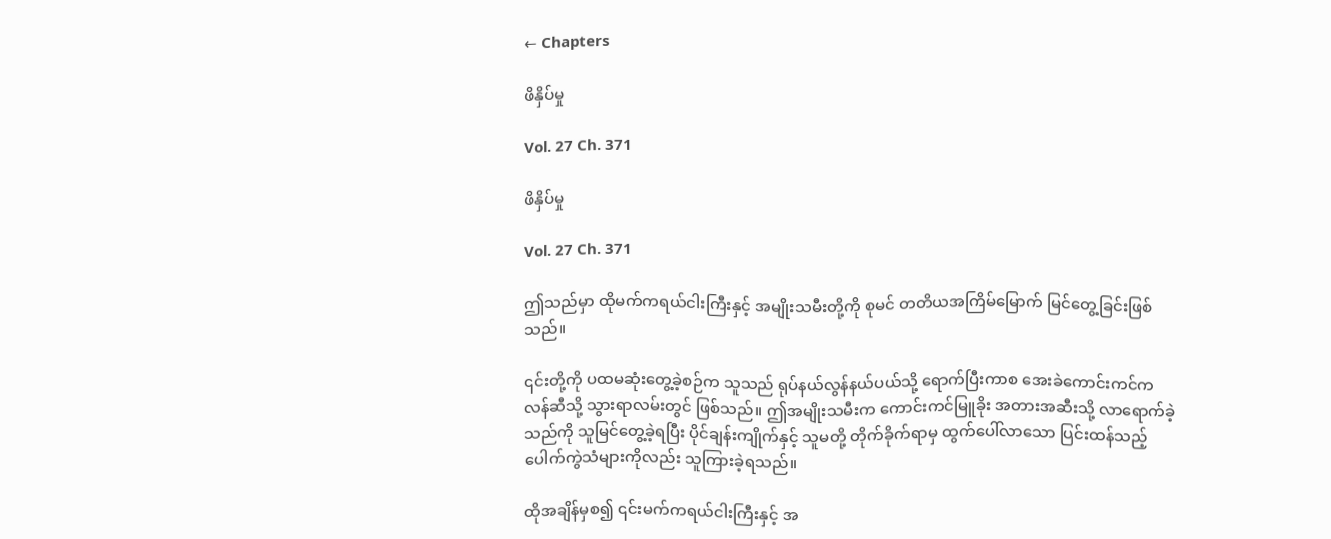← Chapters

ဖိနှိပ်မှု

Vol. 27 Ch. 371

ဖိနှိပ်မှု

Vol. 27 Ch. 371

ဤသည်မှာ ထိုမက်ကရယ်ငါးကြီးနှင့် အမျိုးသမီးတို့ကို စုမင် တတိယအကြိမ်မြောက် မြင်တွေ့ခြင်းဖြစ်သည်။

၎င်းတို့ကို ပထမဆုံးတွေ့ခဲ့စဉ်က သူသည် ရုပ်နယ်လွန်နယ်ပယ်သို့ ရောက်ပြီးကာစ အေးခဲကောင်းကင်ကလန်ဆီသို့ သွားရာလမ်းတွင် ဖြစ်သည်။ ဤအမျိုးသမီးက ကောင်းကင်မြူခိုး အတားအဆီးသို့ လာရောက်ခဲ့သည်ကို သူမြင်တွေ့ခဲ့ရပြီး ပိုင်ချန်းကျိုက်နှင့် သူမတို့ တိုက်ခိုက်ရာမှ ထွက်ပေါ်လာသော ပြင်းထန်သည့် ပေါက်ကွဲသံများကိုလည်း သူကြားခဲ့ရသည်။

ထိုအချိန်မှစ၍ ၎င်းမက်ကရယ်ငါးကြီးနှင့် အ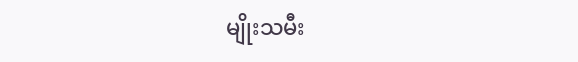မျိုးသမီး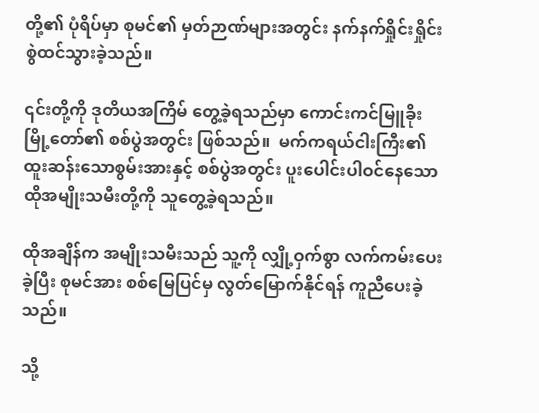တို့၏ ပုံရိပ်မှာ စုမင်၏ မှတ်ဉာဏ်များအတွင်း နက်နက်ရှိုင်းရှိုင်း စွဲထင်သွားခဲ့သည်။

၎င်းတို့ကို ဒုတိယအကြိမ် တွေ့ခဲ့ရသည်မှာ ကောင်းကင်မြူခိုး မြို့တော်၏ စစ်ပွဲအတွင်း ဖြစ်သည်။  မက်ကရယ်ငါးကြီး၏ ထူးဆန်းသောစွမ်းအားနှင့် စစ်ပွဲအတွင်း ပူးပေါင်းပါဝင်နေသော ထိုအမျိုးသမီးတို့ကို သူတွေ့ခဲ့ရသည်။

ထိုအချိန်က အမျိုးသမီးသည် သူ့ကို လျှို့ဝှက်စွာ လက်ကမ်းပေးခဲ့ပြီး စုမင်အား စစ်မြေပြင်မှ လွတ်မြောက်နိုင်ရန် ကူညီပေးခဲ့သည်။

သို့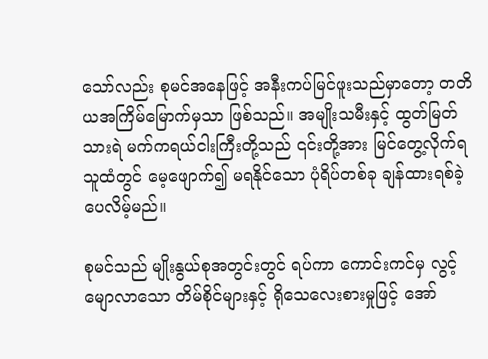သော်လည်း စုမင်အနေဖြင့် အနီးကပ်မြင်ဖူးသည်မှာတော့ တတိယအကြိမ်မြောက်မှသာ ဖြစ်သည်။ အမျိုးသမီးနှင့် ထွတ်မြတ်သားရဲ မက်ကရယ်ငါးကြီးတို့သည် ၎င်းတို့အား မြင်တွေ့လိုက်ရသူထံတွင် မေ့ဖျောက်၍ မရနိုင်သော ပုံရိပ်တစ်ခု ချန်ထားရစ်ခဲ့ပေလိမ့်မည်။

စုမင်သည် မျိုးနွယ်စုအတွင်းတွင် ရပ်ကာ ကောင်းကင်မှ လွင့်မျောလာသော တိမ်စိုင်များနှင့် ရိုသေလေးစားမှုဖြင့် အော်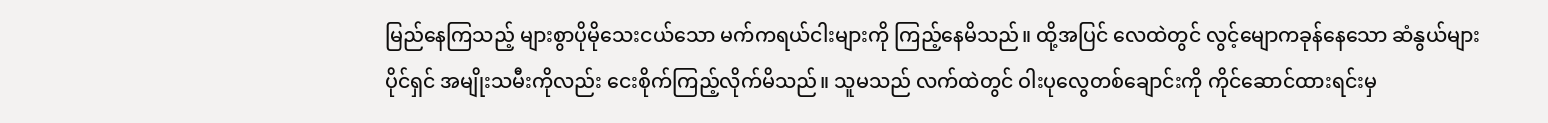မြည်နေကြသည့် များစွာပိုမိုသေးငယ်သော မက်ကရယ်ငါးများကို ကြည့်နေမိသည်။ ထို့အပြင် လေထဲတွင် လွင့်မျောကခုန်နေသော ဆံနွယ်များပိုင်ရှင် အမျိုးသမီးကိုလည်း ငေးစိုက်ကြည့်လိုက်မိသည်။ သူမသည် လက်ထဲတွင် ဝါးပုလွေတစ်ချောင်းကို ကိုင်ဆောင်ထားရင်းမှ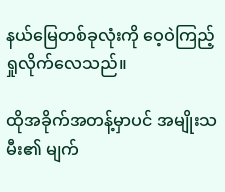နယ်မြေတစ်ခုလုံးကို ဝေ့ဝဲကြည့်ရှုလိုက်လေသည်။

ထိုအခိုက်အတန့်မှာပင် အမျိုးသမီး၏ မျက်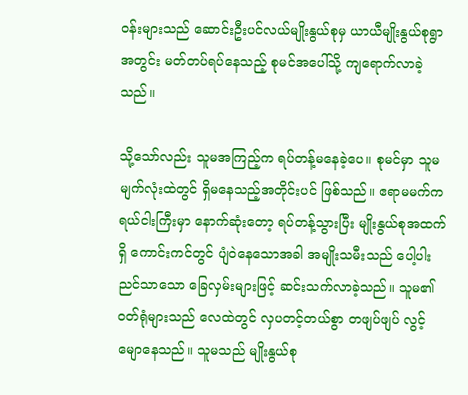ဝန်းများသည် ဆောင်းဦးပင်လယ်မျိုးနွယ်စုမှ ယာယီမျိုးနွယ်စုရွာအတွင်း မတ်တပ်ရပ်နေသည့် စုမင်အပေါ်သို့ ကျရောက်လာခဲ့သည်။

သို့သော်လည်း သူမအကြည့်က ရပ်တန့်မနေခဲ့ပေ။ စုမင်မှာ သူမမျက်လုံးထဲတွင် ရှိမနေသည့်အတိုင်းပင် ဖြစ်သည်။ ဧရာမမက်ကရယ်ငါးကြီးမှာ နောက်ဆုံးတော့ ရပ်တန့်သွားပြီး မျိုးနွယ်စုအထက်ရှိ ကောင်းကင်တွင် ပျံဝဲနေသောအခါ အမျိုးသမီးသည် ပေါ့ပါးညင်သာသော ခြေလှမ်းများဖြင့် ဆင်းသက်လာခဲ့သည်။ သူမ၏ ဝတ်ရုံများသည် လေထဲတွင် လှပတင့်တယ်စွာ တဖျပ်ဖျပ် လွင့်မျောနေသည်။ သူမသည် မျိုးနွယ်စု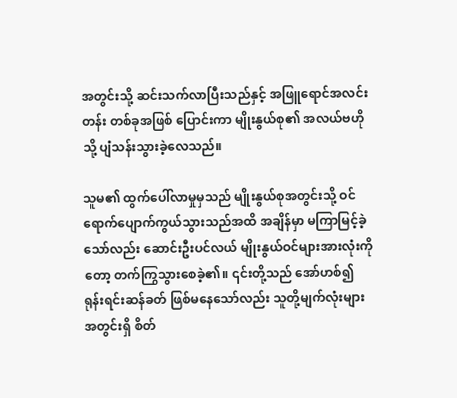အတွင်းသို့ ဆင်းသက်လာပြီးသည်နှင့် အဖြူရောင်အလင်းတန်း တစ်ခုအဖြစ် ပြောင်းကာ မျိုးနွယ်စု၏ အလယ်ဗဟိုသို့ ပျံသန်းသွားခဲ့လေသည်။

သူမ၏ ထွက်ပေါ်လာမှုမှသည် မျိုးနွယ်စုအတွင်းသို့ ဝင်ရောက်ပျောက်ကွယ်သွားသည်အထိ အချိန်မှာ မကြာမြင့်ခဲ့သော်လည်း ဆောင်းဦးပင်လယ် မျိုးနွယ်ဝင်များအားလုံးကိုတော့ တက်ကြွသွားစေခဲ့၏။ ၎င်းတို့သည် အော်ဟစ်၍ ရုန်းရင်းဆန်ခတ် ဖြစ်မနေသော်လည်း သူတို့မျက်လုံးများ အတွင်းရှိ စိတ်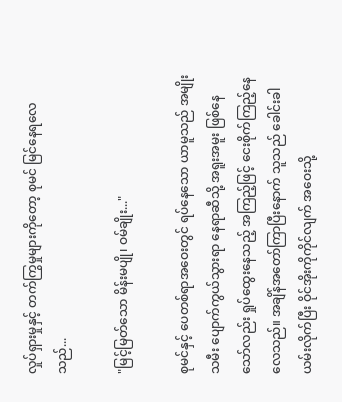လှုပ်ရှားမှုနှင့် တက်ကြွမှုများကိုတော့ စုမင် မြင်နေရလေသည်...

"မြင့်မြတ်သော မိန်းမပျို၊ ဝမ်ချိုး..."

စုမင်နှင့် ပေတစ်ရာအဝေးတွင် ရပ်နေသော ယာမူသည် အမျိုးသမီး ပျောက်ကွယ်သွားရာ နေရာဆီသို့ အရူးအမူး ဖြစ်နေသော်လည်း ရှုပ်ထွေးနေသည့် အကြည့်ဖြင့် ငေးစိုက်ကြည့်နေလေသည်။ အချိန်အတော်ကြာပြီးနောက် သူသည် ခေါင်းခါယမ်းလိုက်ပြီး ဝိုင်အိုးကိုကိုင်လျက် အဝေးသို့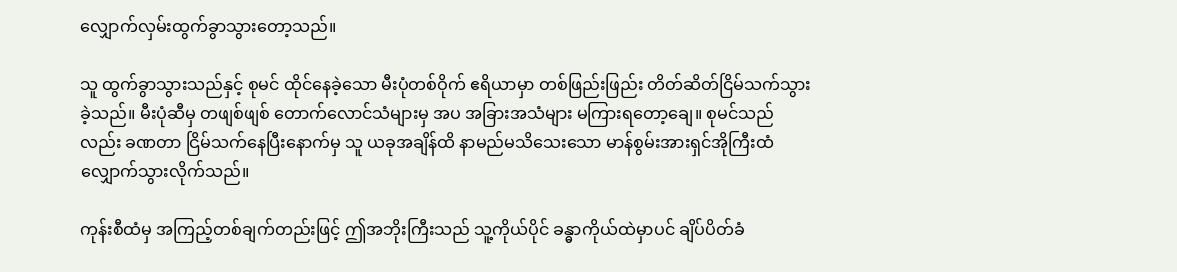လျှောက်လှမ်းထွက်ခွာသွားတော့သည်။

သူ ထွက်ခွာသွားသည်နှင့် စုမင် ထိုင်နေခဲ့သော မီးပုံတစ်ဝိုက် ဧရိယာမှာ တစ်ဖြည်းဖြည်း တိတ်ဆိတ်ငြိမ်သက်သွားခဲ့သည်။ မီးပုံဆီမှ တဖျစ်ဖျစ် တောက်လောင်သံများမှ အပ အခြားအသံများ မကြားရတော့ချေ။ စုမင်သည်လည်း ခဏတာ ငြိမ်သက်နေပြီးနောက်မှ သူ ယခုအချိန်ထိ နာမည်မသိသေးသော မာန်စွမ်းအားရှင်အိုကြီးထံ လျှောက်သွားလိုက်သည်။

ကုန်းစီထံမှ အကြည့်တစ်ချက်တည်းဖြင့် ဤအဘိုးကြီးသည် သူ့ကိုယ်ပိုင် ခန္ဓာကိုယ်ထဲမှာပင် ချိပ်ပိတ်ခံ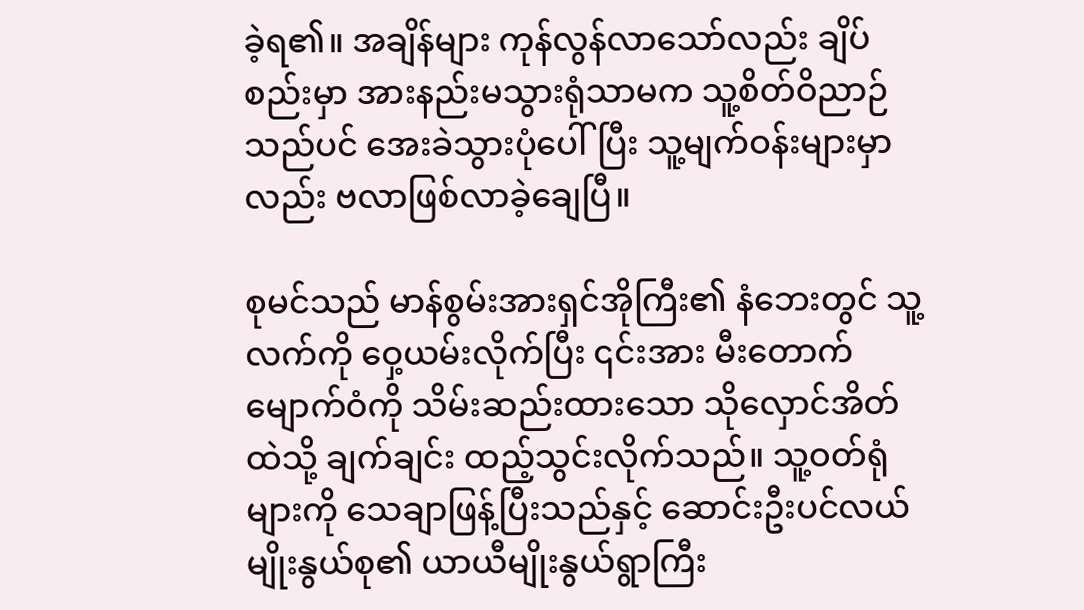ခဲ့ရ၏။ အချိန်များ ကုန်လွန်လာသော်လည်း ချိပ်စည်းမှာ အားနည်းမသွားရုံသာမက သူ့စိတ်ဝိညာဉ်သည်ပင် အေးခဲသွားပုံပေါ်ပြီး သူ့မျက်ဝန်းများမှာလည်း ဗလာဖြစ်လာခဲ့ချေပြီ။

စုမင်သည် မာန်စွမ်းအားရှင်အိုကြီး၏ နံဘေးတွင် သူ့လက်ကို ဝှေ့ယမ်းလိုက်ပြီး ၎င်းအား မီးတောက်မျောက်ဝံကို သိမ်းဆည်းထားသော သိုလှောင်အိတ်ထဲသို့ ချက်ချင်း ထည့်သွင်းလိုက်သည်။ သူ့ဝတ်ရုံများကို သေချာဖြန့်ပြီးသည်နှင့် ဆောင်းဦးပင်လယ် မျိုးနွယ်စု၏ ယာယီမျိုးနွယ်ရွာကြီး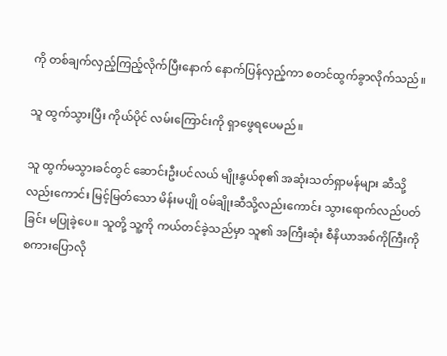ကို တစ်ချက်လှည့်ကြည့်လိုက်ပြီးနောက် နောက်ပြန်လှည့်ကာ စတင်ထွက်ခွာလိုက်သည်။

သူ ထွက်သွားပြီး ကိုယ်ပိုင် လမ်းကြောင်းကို ရှာဖွေရပေမည်။

သူ ထွက်မသွားခင်တွင် ဆောင်းဦးပင်လယ် မျိုးနွယ်စု၏ အဆုံးသတ်ရှာမန်များ ဆီသို့လည်းကောင်း မြင့်မြတ်သော မိန်းမပျို ဝမ်ချိုးဆီသို့လည်းကောင်း သွားရောက်လည်ပတ်ခြင်း မပြုခဲ့ပေ။ သူတို့ သူ့ကို ကယ်တင်ခဲ့သည်မှာ သူ၏ အကြီးဆုံး စီနိယာအစ်ကိုကြီးကို စကားပြောလို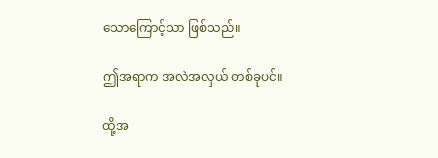သောကြောင့်သာ ဖြစ်သည်။

ဤအရာက အလဲအလှယ် တစ်ခုပင်။

ထို့အ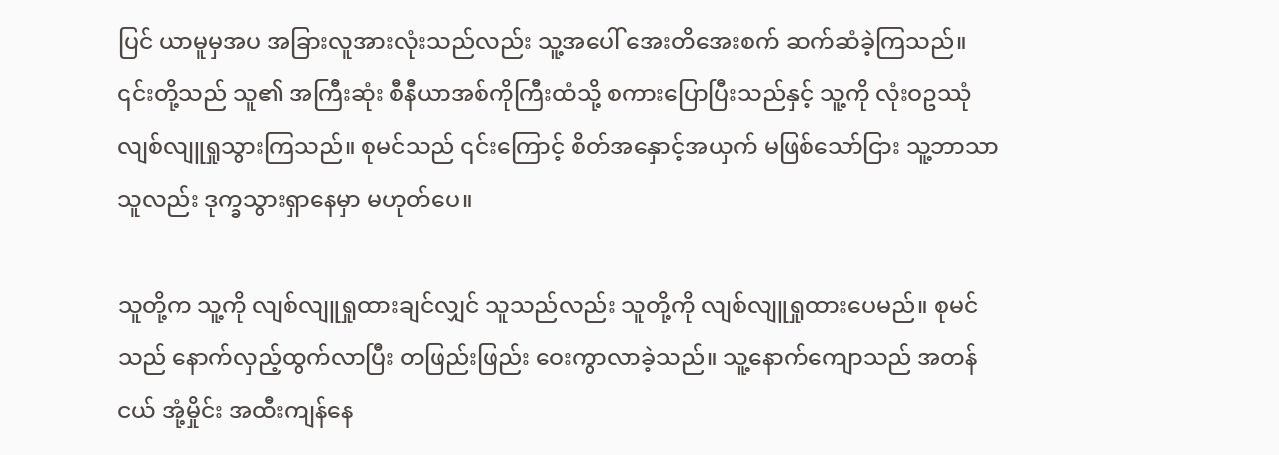ပြင် ယာမူမှအပ အခြားလူအားလုံးသည်လည်း သူ့အပေါ် အေးတိအေးစက် ဆက်ဆံခဲ့ကြသည်။ ၎င်းတို့သည် သူ၏ အကြီးဆုံး စီနီယာအစ်ကိုကြီးထံသို့ စကားပြောပြီးသည်နှင့် သူ့ကို လုံးဝဥဿုံ လျစ်လျူရှုသွားကြသည်။ စုမင်သည် ၎င်းကြောင့် စိတ်အနှောင့်အယှက် မဖြစ်သော်ငြား သူ့ဘာသာသူလည်း ဒုက္ခသွားရှာနေမှာ မဟုတ်ပေ။

သူတို့က သူ့ကို လျစ်လျူရှုထားချင်လျှင် သူသည်လည်း သူတို့ကို လျစ်လျူရှုထားပေမည်။ စုမင်သည် နောက်လှည့်ထွက်လာပြီး တဖြည်းဖြည်း ဝေးကွာလာခဲ့သည်။ သူ့နောက်ကျောသည် အတန်ငယ် အုံ့မှိုင်း အထီးကျန်နေ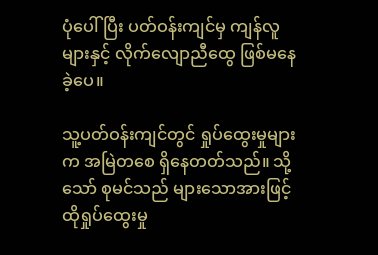ပုံပေါ်ပြီး ပတ်ဝန်းကျင်မှ ကျန်လူများနှင့် လိုက်လျောညီထွေ ဖြစ်မနေခဲ့ပေ။

သူ့ပတ်ဝန်းကျင်တွင် ရှုပ်ထွေးမှုများက အမြဲတစေ ရှိနေတတ်သည်။ သို့သော် စုမင်သည် များသောအားဖြင့် ထိုရှုပ်ထွေးမှု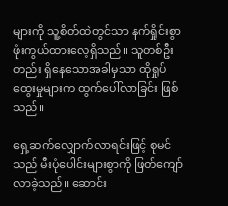များကို သူ့စိတ်ထဲတွင်သာ နက်ရှိုင်းစွာ ဖုံးကွယ်ထားလေ့ရှိသည်။ သူတစ်ဦးတည်း ရှိနေသောအခါမှသာ ထိုရှုပ်ထွေးမှုများက ထွက်ပေါ်လာခြင်း ဖြစ်သည်။

ရှေ့ဆက်လျှောက်လာရင်းဖြင့် စုမင်သည် မီးပုံပေါင်းများစွာကို ဖြတ်ကျော်လာခဲ့သည်။ ဆောင်း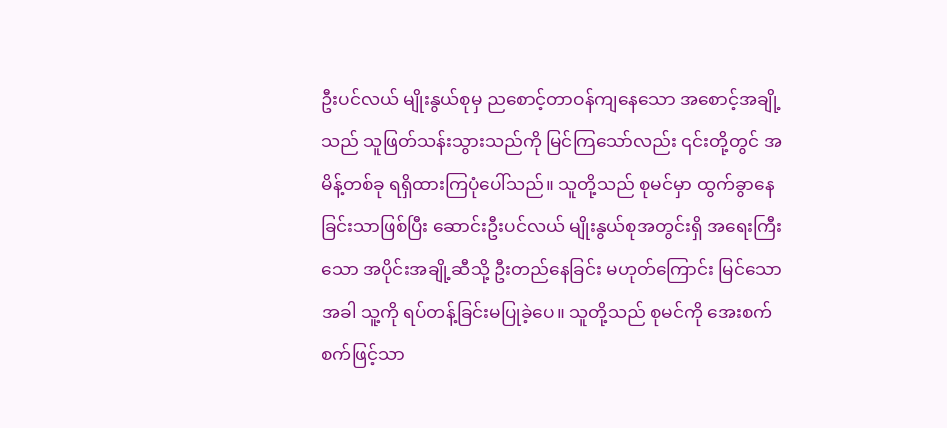ဦးပင်လယ် မျိုးနွယ်စုမှ ညစောင့်တာဝန်ကျနေသော အစောင့်အချို့သည် သူဖြတ်သန်းသွားသည်ကို မြင်ကြသော်လည်း ၎င်းတို့တွင် အမိန့်တစ်ခု ရရှိထားကြပုံပေါ်သည်။ သူတို့သည် စုမင်မှာ ထွက်ခွာနေခြင်းသာဖြစ်ပြီး ဆောင်းဦးပင်လယ် မျိုးနွယ်စုအတွင်းရှိ အရေးကြီးသော အပိုင်းအချို့ဆီသို့ ဦးတည်နေခြင်း မဟုတ်ကြောင်း မြင်သောအခါ သူ့ကို ရပ်တန့်ခြင်းမပြုခဲ့ပေ။ သူတို့သည် စုမင်ကို အေးစက်စက်ဖြင့်သာ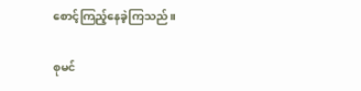စောင့်ကြည့်နေခဲ့ကြသည်။

စုမင်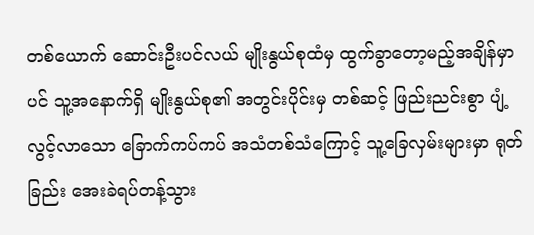တစ်ယောက် ဆောင်းဦးပင်လယ် မျိုးနွယ်စုထံမှ ထွက်ခွာတော့မည့်အချိန်မှာပင် သူ့အနောက်ရှိ မျိုးနွယ်စု၏ အတွင်းပိုင်းမှ တစ်ဆင့် ဖြည်းညင်းစွာ ပျံ့လွင့်လာသော ခြောက်ကပ်ကပ် အသံတစ်သံကြောင့် သူ့ခြေလှမ်းများမှာ ရုတ်ခြည်း အေးခဲရပ်တန့်သွား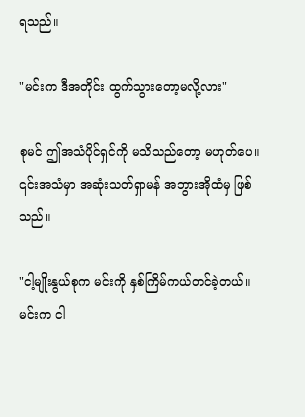ရသည်။

"မင်းက ဒီအတိုင်း ထွက်သွားတော့မလို့လား"

စုမင် ဤအသံပိုင်ရှင်ကို မသိသည်တော့ မဟုတ်ပေ။ ၎င်းအသံမှာ အဆုံးသတ်ရှာမန် အဘွားအိုထံမှ ဖြစ်သည်။

"ငါ့မျိုးနွယ်စုက မင်းကို နှစ်ကြိမ်ကယ်တင်ခဲ့တယ်။ မင်းက ငါ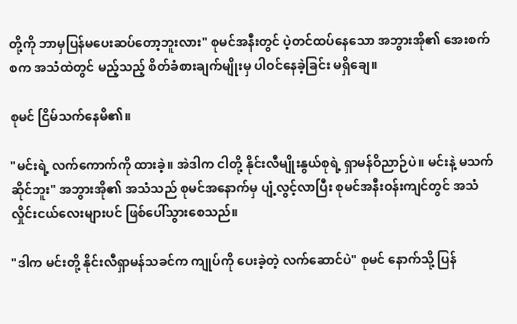တို့ကို ဘာမှပြန်မပေးဆပ်တော့ဘူးလား" စုမင်အနီးတွင် ပဲ့တင်ထပ်နေသော အဘွားအို၏ အေးစက်စက အသံထဲတွင် မည့်သည့် စိတ်ခံစားချက်မျိုးမှ ပါဝင်နေခဲ့ခြင်း မရှိချေ။

စုမင် ငြိမ်သက်နေမိ၏။

"မင်းရဲ့ လက်ကောက်ကို ထားခဲ့။ အဲဒါက ငါတို့ နိုင်းလီမျိုးနွယ်စုရဲ့ ရှာမန်ဝိညာဉ်ပဲ။ မင်းနဲ့ မသက်ဆိုင်ဘူး" အဘွားအို၏ အသံသည် စုမင်အနောက်မှ ပျံ့လွင့်လာပြီး စုမင်အနီးဝန်းကျင်တွင် အသံလှိုင်းငယ်လေးများပင် ဖြစ်ပေါ်သွားစေသည်။

"ဒါက မင်းတို့ နိုင်းလီရှာမန်သခင်က ကျုပ်ကို ပေးခဲ့တဲ့ လက်ဆောင်ပဲ" စုမင် နောက်သို့ ပြန်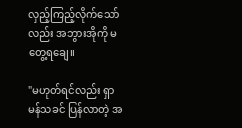လှည့်ကြည့်လိုက်သော်လည်း အဘွားအိုကို မတွေ့ရချေ။

"မဟုတ်ရင်လည်း ရှာမန်သခင် ပြန်လာတဲ့ အ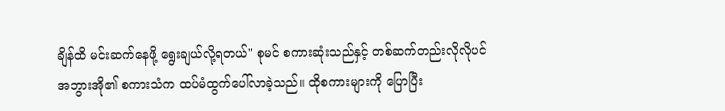ချိန်ထိ မင်းဆက်နေဖို့ ရွေးချယ်လို့ရတယ်" စုမင် စကားဆုံးသည်နှင့် တစ်ဆက်တည်းလိုလိုပင် အဘွားအို၏ စကားသံက ထပ်မံထွက်ပေါ်လာခဲ့သည်။ ထိုစကားများကို ပြောပြီး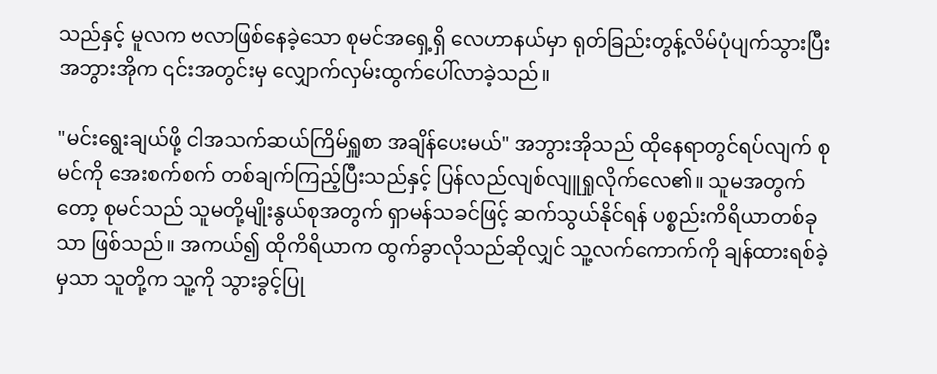သည်နှင့် မူလက ဗလာဖြစ်နေခဲ့သော စုမင်အရှေ့ရှိ လေဟာနယ်မှာ ရုတ်ခြည်းတွန့်လိမ်ပုံပျက်သွားပြီး အဘွားအိုက ၎င်းအတွင်းမှ လျှောက်လှမ်းထွက်ပေါ်လာခဲ့သည်။

"မင်းရွေးချယ်ဖို့ ငါအသက်ဆယ်ကြိမ်ရှူစာ အချိန်ပေးမယ်" အဘွားအိုသည် ထိုနေရာတွင်ရပ်လျက် စုမင်ကို အေးစက်စက် တစ်ချက်ကြည့်ပြီးသည်နှင့် ပြန်လည်လျစ်လျူရှုလိုက်လေ၏။ သူမအတွက်တော့ စုမင်သည် သူမတို့မျိုးနွယ်စုအတွက် ရှာမန်သခင်ဖြင့် ဆက်သွယ်နိုင်ရန် ပစ္စည်းကိရိယာတစ်ခုသာ ဖြစ်သည်။ အကယ်၍ ထိုကိရိယာက ထွက်ခွာလိုသည်ဆိုလျှင် သူ့လက်ကောက်ကို ချန်ထားရစ်ခဲ့မှသာ သူတို့က သူ့ကို သွားခွင့်ပြု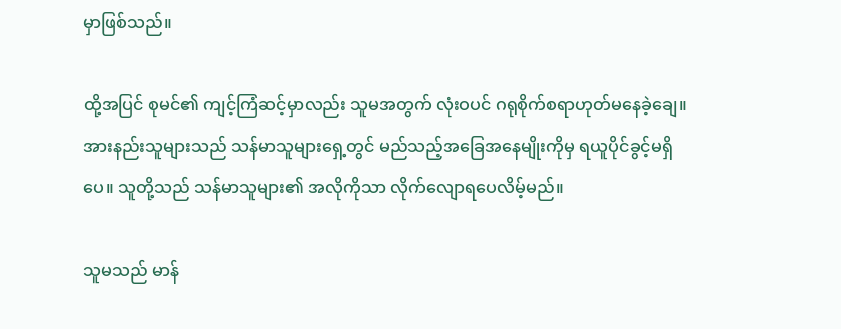မှာဖြစ်သည်။

ထို့အပြင် စုမင်၏ ကျင့်ကြံဆင့်မှာလည်း သူမအတွက် လုံးဝပင် ဂရုစိုက်စရာဟုတ်မနေခဲ့ချေ။ အားနည်းသူများသည် သန်မာသူများရှေ့တွင် မည်သည့်အခြေအနေမျိုးကိုမှ ရယူပိုင်ခွင့်မရှိပေ။ သူတို့သည် သန်မာသူများ၏ အလိုကိုသာ လိုက်လျောရပေလိမ့်မည်။

သူမသည် မာန်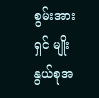စွမ်းအားရှင် မျိုးနွယ်စုအ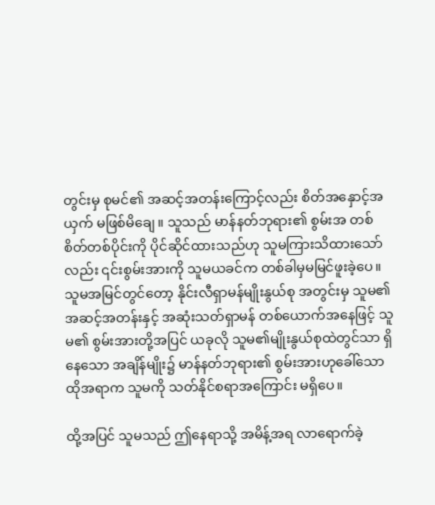တွင်းမှ စုမင်၏ အဆင့်အတန်းကြောင့်လည်း စိတ်အနှောင့်အယှက် မဖြစ်မိချေ။ သူသည် မာန်နတ်ဘုရား၏ စွမ်းအ တစ်စိတ်တစ်ပိုင်းကို ပိုင်ဆိုင်ထားသည်ဟု သူမကြားသိထားသော်လည်း ၎င်းစွမ်းအားကို သူမယခင်က တစ်ခါမှမမြင်ဖူးခဲ့ပေ။ သူမအမြင်တွင်တော့ နိုင်းလီရှာမန်မျိုးနွယ်စု အတွင်းမှ သူမ၏ အဆင့်အတန်းနှင့် အဆုံးသတ်ရှာမန် တစ်ယောက်အနေဖြင့် သူမ၏ စွမ်းအားတို့အပြင် ယခုလို သူမ၏မျိုးနွယ်စုထဲတွင်သာ ရှိနေသော အချိန်မျိုး၌ မာန်နတ်ဘုရား၏ စွမ်းအားဟုခေါ်သော ထိုအရာက သူမကို သတ်နိုင်စရာအကြောင်း မရှိပေ။

ထို့အပြင် သူမသည် ဤနေရာသို့ အမိန့်အရ လာရောက်ခဲ့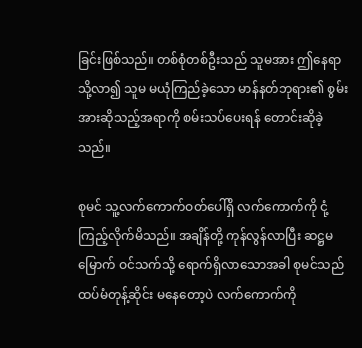ခြင်းဖြစ်သည်။ တစ်စုံတစ်ဦးသည် သူမအား ဤနေရာသို့လာ၍ သူမ မယုံကြည်ခဲ့သော မာန်နတ်ဘုရား၏ စွမ်းအားဆိုသည့်အရာကို စမ်းသပ်ပေးရန် တောင်းဆိုခဲ့သည်။

စုမင် သူ့လက်ကောက်ဝတ်ပေါ်ရှိ လက်ကောက်ကို ငုံ့ကြည့်လိုက်မိသည်။ အချိန်တို့ ကုန်လွန်လာပြီး ဆဋ္ဌမမြောက် ဝင်သက်သို့ ရောက်ရှိလာသောအခါ စုမင်သည် ထပ်မံတုန့်ဆိုင်း မနေတော့ပဲ လက်ကောက်ကို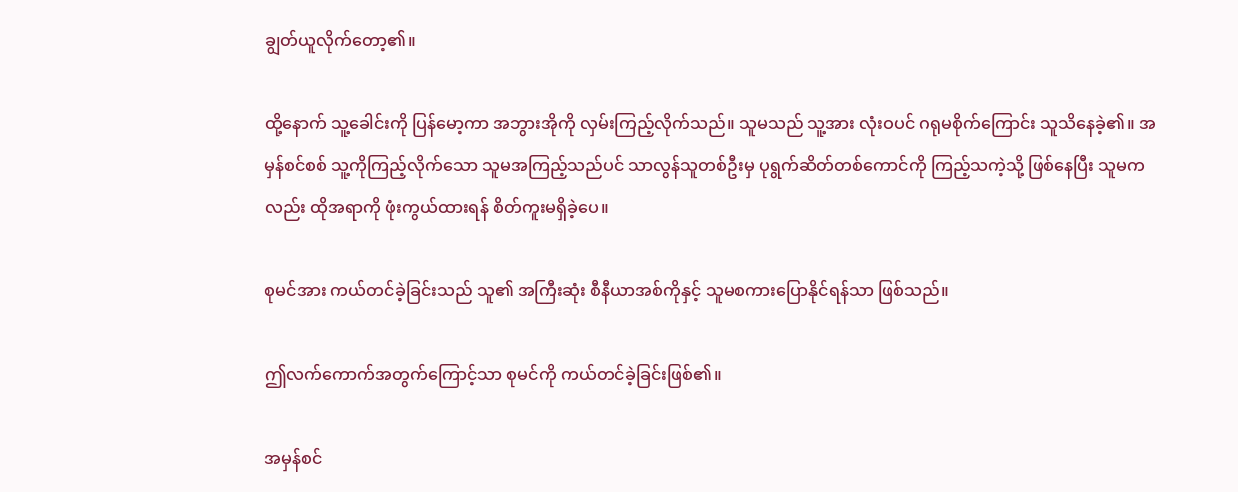ချွတ်ယူလိုက်တော့၏။

ထို့နောက် သူ့ခေါင်းကို ပြန်မော့ကာ အဘွားအိုကို လှမ်းကြည့်လိုက်သည်။ သူမသည် သူ့အား လုံးဝပင် ဂရုမစိုက်ကြောင်း သူသိနေခဲ့၏။ အမှန်စင်စစ် သူ့ကိုကြည့်လိုက်သော သူမအကြည့်သည်ပင် သာလွန်သူတစ်ဦးမှ ပုရွက်ဆိတ်တစ်ကောင်ကို ကြည့်သကဲ့သို့ ဖြစ်နေပြီး သူမကလည်း ထိုအရာကို ဖုံးကွယ်ထားရန် စိတ်ကူးမရှိခဲ့ပေ။

စုမင်အား ကယ်တင်ခဲ့ခြင်းသည် သူ၏ အကြီးဆုံး စီနီယာအစ်ကိုနှင့် သူမစကားပြောနိုင်ရန်သာ ဖြစ်သည်။

ဤလက်ကောက်အတွက်ကြောင့်သာ စုမင်ကို ကယ်တင်ခဲ့ခြင်းဖြစ်၏။

အမှန်စင်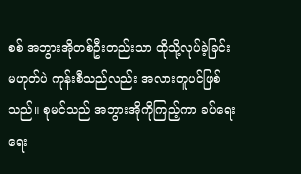စစ် အဘွားအိုတစ်ဦးတည်းသာ ထိုသို့လုပ်ခဲ့ခြင်း မဟုတ်ပဲ ကုန်းစီသည်လည်း အလားတူပင်ဖြစ်သည်။ စုမင်သည် အဘွားအိုကိုကြည့်ကာ ခပ်ရေးရေး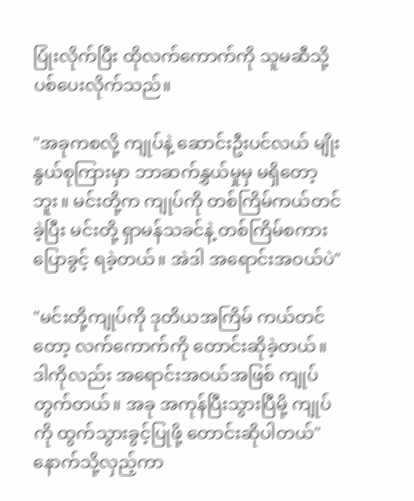ပြုံးလိုက်ပြီး ထိုလက်ကောက်ကို သူမဆီသို့ ပစ်ပေးလိုက်သည်။

"အခုကစလို့ ကျုပ်နဲ့ ဆောင်းဦးပင်လယ် မျိုးနွယ်စုကြားမှာ ဘာဆက်နွှယ်မှုမှ မရှိတော့ဘူး။ မင်းတို့က ကျုပ်ကို တစ်ကြိမ်ကယ်တင်ခဲ့ပြီး မင်းတို့ ရှာမန်သခင်နဲ့ တစ်ကြိမ်စကားပြောခွင့် ရခဲ့တယ်။ အဲဒါ အရောင်းအဝယ်ပဲ"

"မင်းတို့ကျုပ်ကို ဒုတိယအကြိမ် ကယ်တင်တော့ လက်ကောက်ကို တောင်းဆိုခဲ့တယ်။ ဒါကိုလည်း အရောင်းအဝယ်အဖြစ် ကျုပ်တွက်တယ်။ အခု အကုန်ပြီးသွားပြီမို့ ကျုပ်ကို ထွက်သွားခွင့်ပြုဖို့ တောင်းဆိုပါတယ်" နောက်သို့လှည့်ကာ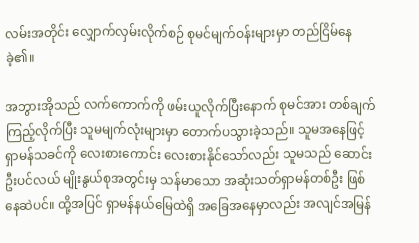လမ်းအတိုင်း လျှောက်လှမ်းလိုက်စဉ် စုမင်မျက်ဝန်းများမှာ တည်ငြိမ်နေခဲ့၏။

အဘွားအိုသည် လက်ကောက်ကို ဖမ်းယူလိုက်ပြီးနောက် စုမင်အား တစ်ချက်ကြည့်လိုက်ပြီး သူမမျက်လုံးများမှာ တောက်ပသွားခဲ့သည်။ သူမအနေဖြင့် ရှာမန်သခင်ကို လေးစားကောင်း လေးစားနိုင်သော်လည်း သူမသည် ဆောင်းဦးပင်လယ် မျိုးနွယ်စုအတွင်းမှ သန်မာသော အဆုံးသတ်ရှာမန်တစ်ဦး ဖြစ်နေဆဲပင်။ ထို့အပြင် ရှာမန်နယ်မြေထဲရှိ အခြေအနေမှာလည်း အလျင်အမြန်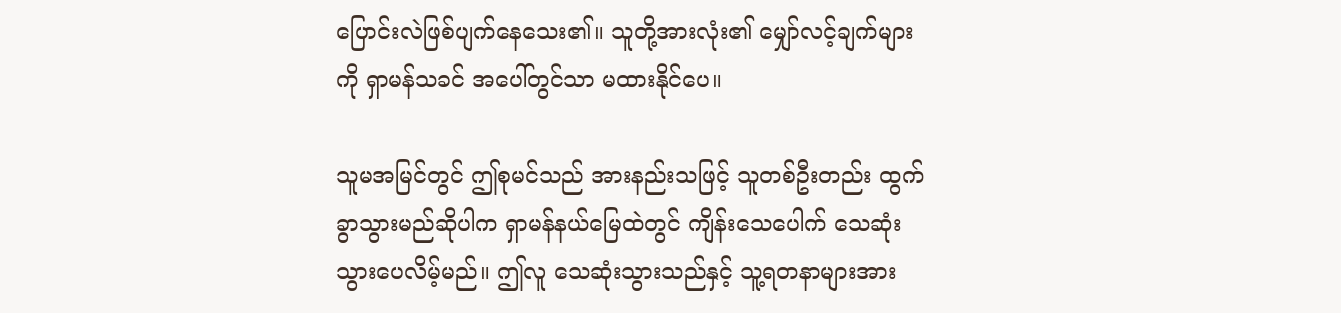ပြောင်းလဲဖြစ်ပျက်နေသေး၏။ သူတို့အားလုံး၏ မျှော်လင့်ချက်များကို ရှာမန်သခင် အပေါ်တွင်သာ မထားနိုင်ပေ။

သူမအမြင်တွင် ဤစုမင်သည် အားနည်းသဖြင့် သူတစ်ဦးတည်း ထွက်ခွာသွားမည်ဆိုပါက ရှာမန်နယ်မြေထဲတွင် ကျိန်းသေပေါက် သေဆုံးသွားပေလိမ့်မည်။ ဤလူ သေဆုံးသွားသည်နှင့် သူ့ရတနာများအား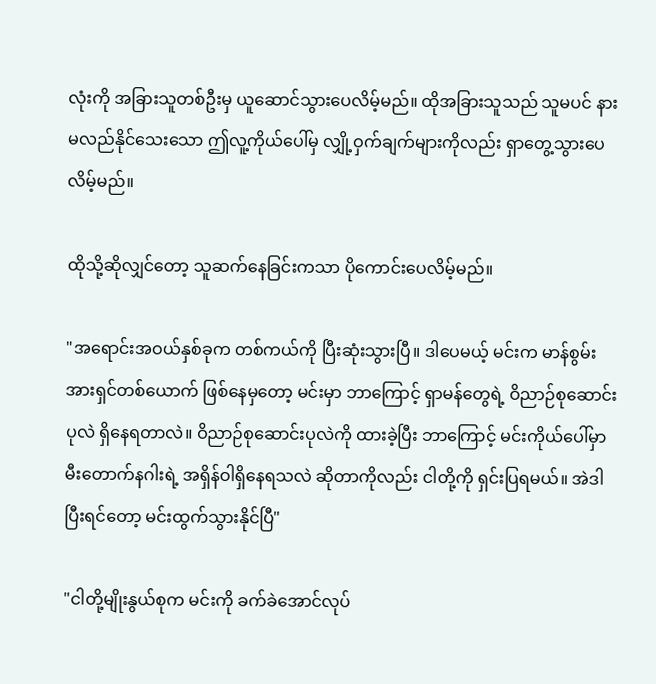လုံးကို အခြားသူတစ်ဦးမှ ယူဆောင်သွားပေလိမ့်မည်။ ထိုအခြားသူသည် သူမပင် နားမလည်နိုင်သေးသော ဤလူ့ကိုယ်ပေါ်မှ လျှို့ဝှက်ချက်များကိုလည်း ရှာတွေ့သွားပေလိမ့်မည်။

ထိုသို့ဆိုလျှင်တော့ သူဆက်နေခြင်းကသာ ပိုကောင်းပေလိမ့်မည်။

"အရောင်းအဝယ်နှစ်ခုက တစ်ကယ်ကို ပြီးဆုံးသွားပြီ။ ဒါပေမယ့် မင်းက မာန်စွမ်းအားရှင်တစ်ယောက် ဖြစ်နေမှတော့ မင်းမှာ ဘာကြောင့် ရှာမန်တွေရဲ့ ဝိညာဉ်စုဆောင်းပုလဲ ရှိနေရတာလဲ။ ဝိညာဉ်စုဆောင်းပုလဲကို ထားခဲ့ပြီး ဘာကြောင့် မင်းကိုယ်ပေါ်မှာ မီးတောက်နဂါးရဲ့ အရှိန်ဝါရှိနေရသလဲ ဆိုတာကိုလည်း ငါတို့ကို ရှင်းပြရမယ်။ အဲဒါပြီးရင်တော့ မင်းထွက်သွားနိုင်ပြီ"

"ငါတို့မျိုးနွယ်စုက မင်းကို ခက်ခဲအောင်လုပ်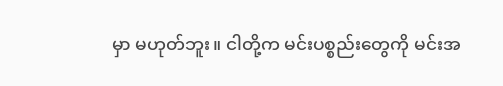မှာ မဟုတ်ဘူး။ ငါတို့က မင်းပစ္စည်းတွေကို မင်းအ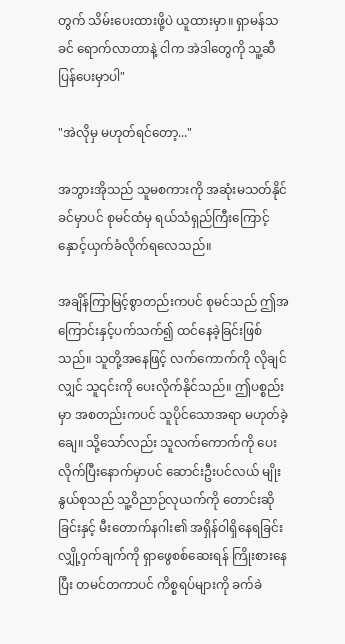တွက် သိမ်းပေးထားဖို့ပဲ ယူထားမှာ။ ရှာမန်သခင် ရောက်လာတာနဲ့ ငါက အဲဒါတွေကို သူ့ဆီ ပြန်ပေးမှာပါ"

"အဲလိုမှ မဟုတ်ရင်တော့..."

အဘွားအိုသည် သူမစကားကို အဆုံးမသတ်နိုင်ခင်မှာပင် စုမင်ထံမှ ရယ်သံရှည်ကြီးကြောင့် နှောင့်ယှက်ခံလိုက်ရလေသည်။

အချိန်ကြာမြင့်စွာတည်းကပင် စုမင်သည် ဤအကြောင်းနှင့်ပက်သက်၍ ထင်နေခဲ့ခြင်းဖြစ်သည်။ သူတို့အနေဖြင့် လက်ကောက်ကို လိုချင်လျှင် သူ၎င်းကို ပေးလိုက်နိုင်သည်။ ဤပစ္စည်းမှာ အစတည်းကပင် သူပိုင်သောအရာ မဟုတ်ခဲ့ချေ။ သို့သော်လည်း သူလက်ကောက်ကို ပေးလိုက်ပြီးနောက်မှာပင် ဆောင်းဦးပင်လယ် မျိုးနွယ်စုသည် သူ့ဝိညာဉ်လုယက်ကို တောင်းဆိုခြင်းနှင့် မီးတောက်နဂါး၏ အရှိန်ဝါရှိနေရခြင်း လျှို့ဝှက်ချက်ကို ရှာဖွေစစ်ဆေးရန် ကြိုးစားနေပြီး တမင်တကာပင် ကိစ္စရပ်များကို ခက်ခဲ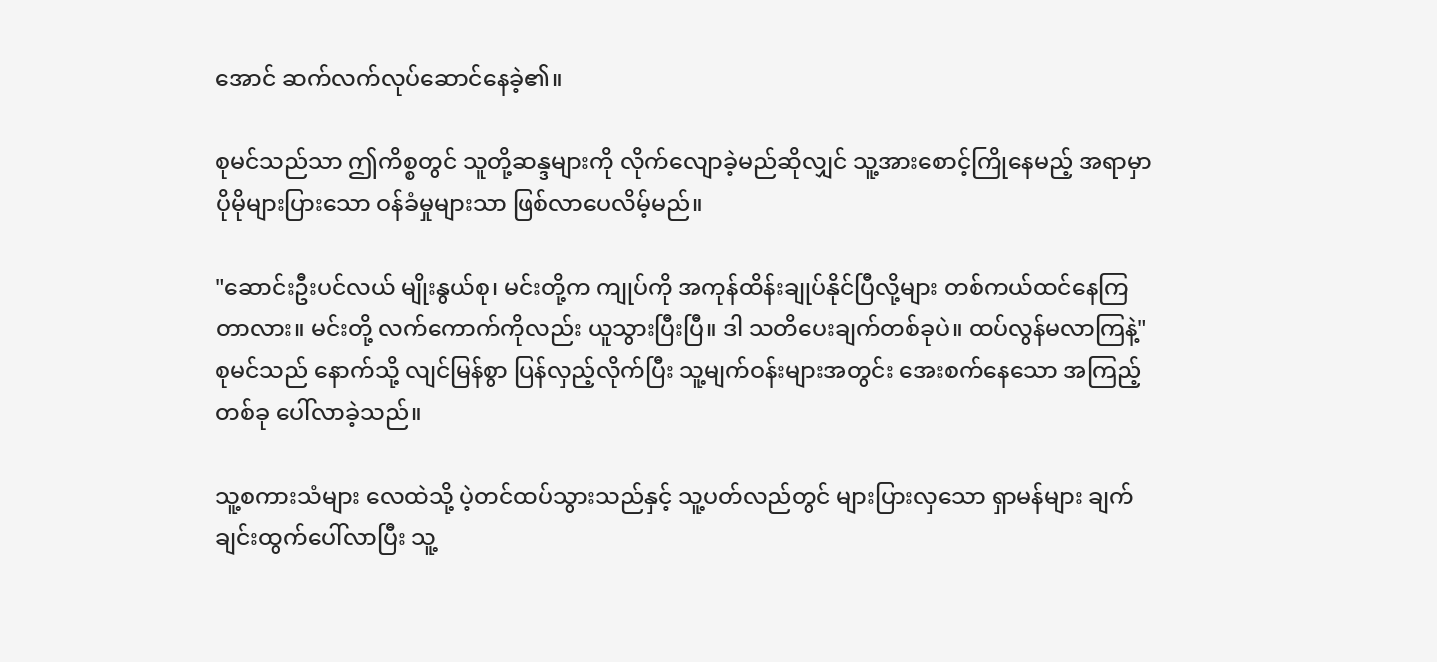အောင် ဆက်လက်လုပ်ဆောင်နေခဲ့၏။

စုမင်သည်သာ ဤကိစ္စတွင် သူတို့ဆန္ဒများကို လိုက်လျောခဲ့မည်ဆိုလျှင် သူ့အားစောင့်ကြိုနေမည့် အရာမှာ ပိုမိုများပြားသော ဝန်ခံမှုများသာ ဖြစ်လာပေလိမ့်မည်။

"ဆောင်းဦးပင်လယ် မျိုးနွယ်စု၊ မင်းတို့က ကျုပ်ကို အကုန်ထိန်းချုပ်နိုင်ပြီလို့များ တစ်ကယ်ထင်နေကြတာလား။ မင်းတို့ လက်ကောက်ကိုလည်း ယူသွားပြီးပြီ။ ဒါ သတိပေးချက်တစ်ခုပဲ။ ထပ်လွန်မလာကြနဲ့" စုမင်သည် နောက်သို့ လျင်မြန်စွာ ပြန်လှည့်လိုက်ပြီး သူ့မျက်ဝန်းများအတွင်း အေးစက်နေသော အကြည့်တစ်ခု ပေါ်လာခဲ့သည်။

သူ့စကားသံများ လေထဲသို့ ပဲ့တင်ထပ်သွားသည်နှင့် သူ့ပတ်လည်တွင် များပြားလှသော ရှာမန်များ ချက်ချင်းထွက်ပေါ်လာပြီး သူ့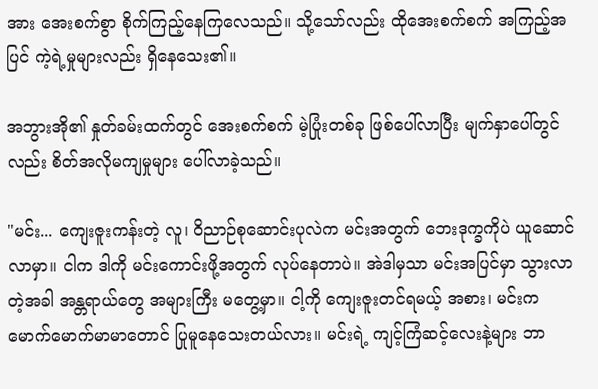အား အေးစက်စွာ စိုက်ကြည့်နေကြလေသည်။ သို့သော်လည်း ထိုအေးစက်စက် အကြည့်အပြင် ကဲ့ရဲ့မှုများလည်း ရှိနေသေး၏။

အဘွားအို၏ နှုတ်ခမ်းထက်တွင် အေးစက်စက် မဲ့ပြုံးတစ်ခု ဖြစ်ပေါ်လာပြီး မျက်နှာပေါ်တွင်လည်း စိတ်အလိုမကျမှုများ ပေါ်လာခဲ့သည်။

"မင်း... ကျေးဇူးကန်းတဲ့ လူ၊ ဝိညာဉ်စုဆောင်းပုလဲက မင်းအတွက် ဘေးဒုက္ခကိုပဲ ယူဆောင်လာမှာ။ ငါက ဒါကို မင်းကောင်းဖို့အတွက် လုပ်နေတာပဲ။ အဲဒါမှသာ မင်းအပြင်မှာ သွားလာတဲ့အခါ အန္တရာယ်တွေ အများကြီး မတွေ့မှာ။ ငါ့ကို ကျေးဇူးတင်ရမယ့် အစား၊ မင်းက မောက်မောက်မာမာတောင် ပြုမူနေသေးတယ်လား။ မင်းရဲ့ ကျင့်ကြံဆင့်လေးနဲ့များ ဘာ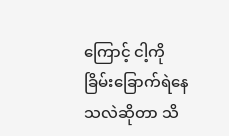ကြောင့် ငါ့ကို ခြိမ်းခြောက်ရဲနေသလဲဆိုတာ သိ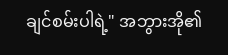ချင်စမ်းပါရဲ့" အဘွားအို၏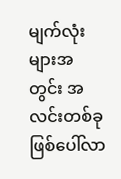မျက်လုံးများအတွင်း အလင်းတစ်ခု ဖြစ်ပေါ်လာ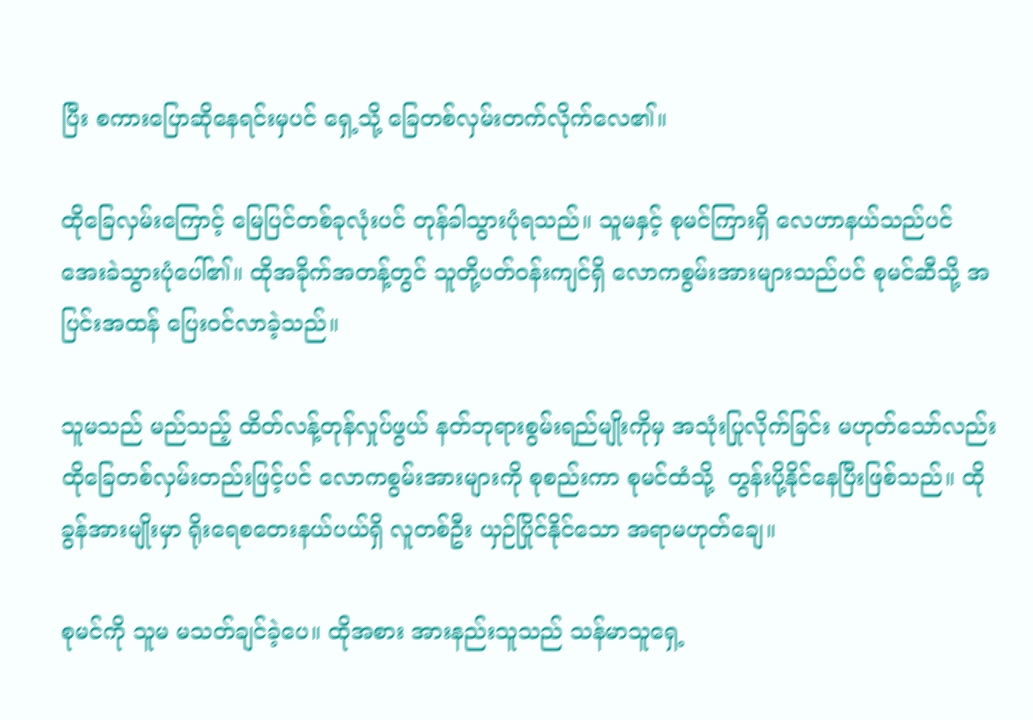ပြီး စကားပြောဆိုနေရင်းမှပင် ရှေ့သို့ ခြေတစ်လှမ်းတက်လိုက်လေ၏။

ထိုခြေလှမ်းကြောင့် မြေပြင်တစ်ခုလုံးပင် တုန်ခါသွားပုံရသည်။ သူမနှင့် စုမင်ကြားရှိ လေဟာနယ်သည်ပင် အေးခဲသွားပုံပေါ်၏။ ထိုအခိုက်အတန့်တွင် သူတို့ပတ်ဝန်းကျင်ရှိ လောကစွမ်းအားများသည်ပင် စုမင်ဆီသို့ အပြင်းအထန် ပြေးဝင်လာခဲ့သည်။

သူမသည် မည်သည့် ထိတ်လန့်တုန်လှုပ်ဖွယ် နတ်ဘုရားစွမ်းရည်မျိုးကိုမှ အသုံးပြုလိုက်ခြင်း မဟုတ်သော်လည်း ထိုခြေတစ်လှမ်းတည်းဖြင့်ပင် လောကစွမ်းအားများကို စုစည်းကာ စုမင်ထံသို့  တွန်းပို့နိုင်နေပြီးဖြစ်သည်။ ထိုခွန်အားမျိုးမှာ ရိုးရေစတေးနယ်ပယ်ရှိ လူတစ်ဦး ယှဉ်ပြိုင်နိုင်သော အရာမဟုတ်ချေ။

စုမင်ကို သူမ မသတ်ချင်ခဲ့ပေ။ ထိုအစား အားနည်းသူသည် သန်မာသူရှေ့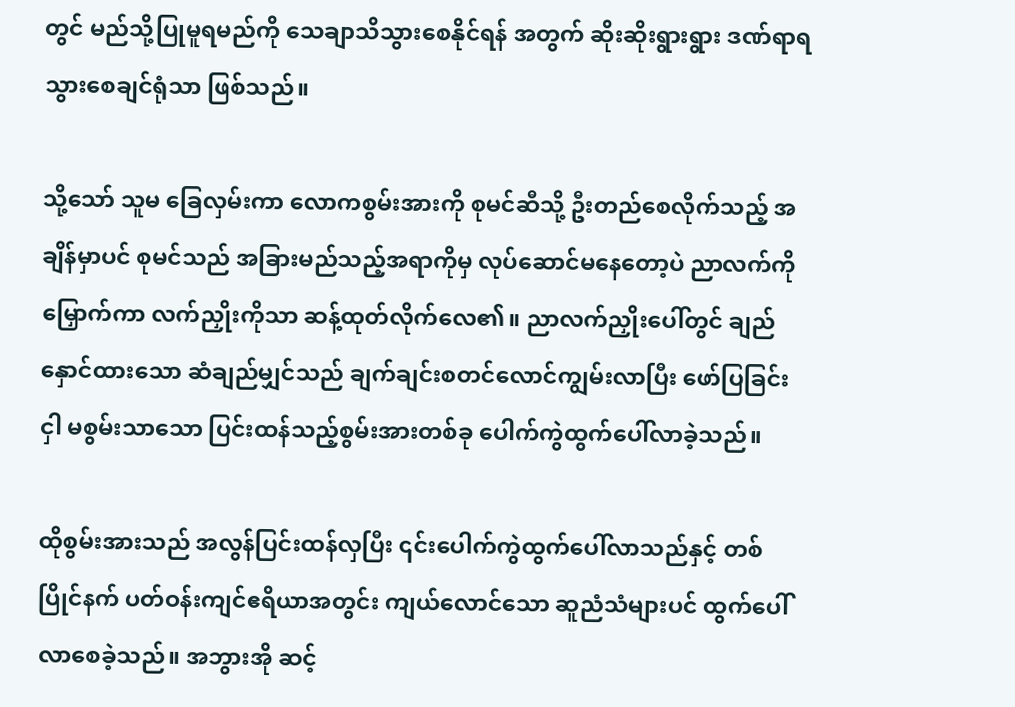တွင် မည်သို့ပြုမူရမည်ကို သေချာသိသွားစေနိုင်ရန် အတွက် ဆိုးဆိုးရွားရွား ဒဏ်ရာရသွားစေချင်ရုံသာ ဖြစ်သည်။

သို့သော် သူမ ခြေလှမ်းကာ လောကစွမ်းအားကို စုမင်ဆီသို့ ဦးတည်စေလိုက်သည့် အချိန်မှာပင် စုမင်သည် အခြားမည်သည့်အရာကိုမှ လုပ်ဆောင်မနေတော့ပဲ ညာလက်ကိုမြှောက်ကာ လက်ညှိုးကိုသာ ဆန့်ထုတ်လိုက်လေ၏။ ညာလက်ညှိုးပေါ်တွင် ချည်နှောင်ထားသော ဆံချည်မျှင်သည် ချက်ချင်းစတင်လောင်ကျွမ်းလာပြီး ဖော်ပြခြင်းငှါ မစွမ်းသာသော ပြင်းထန်သည့်စွမ်းအားတစ်ခု ပေါက်ကွဲထွက်ပေါ်လာခဲ့သည်။

ထိုစွမ်းအားသည် အလွန်ပြင်းထန်လှပြီး ၎င်းပေါက်ကွဲထွက်ပေါ်လာသည်နှင့် တစ်ပြိုင်နက် ပတ်ဝန်းကျင်ဧရိယာအတွင်း ကျယ်လောင်သော ဆူညံသံများပင် ထွက်ပေါ်လာစေခဲ့သည်။ အဘွားအို ဆင့်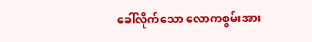ခေါ်လိုက်သော လောကစွမ်းအား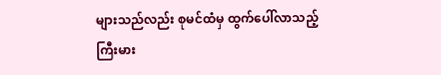များသည်လည်း စုမင်ထံမှ ထွက်ပေါ်လာသည့် ကြီးမား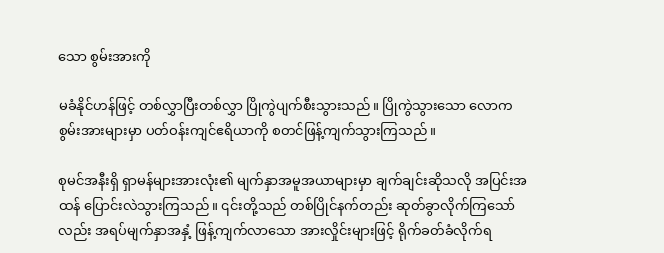သော စွမ်းအားကို

မခံနိုင်ဟန်ဖြင့် တစ်လွှာပြီးတစ်လွှာ ပြိုကွဲပျက်စီးသွားသည်။ ပြိုကွဲသွားသော လောကစွမ်းအားများမှာ ပတ်ဝန်းကျင်ဧရိယာကို စတင်ဖြန့်ကျက်သွားကြသည်။

စုမင်အနီးရှိ ရှာမန်များအားလုံး၏ မျက်နှာအမူအယာများမှာ ချက်ချင်းဆိုသလို အပြင်းအထန် ပြောင်းလဲသွားကြသည်။ ၎င်းတို့သည် တစ်ပြိုင်နက်တည်း ဆုတ်ခွာလိုက်ကြသော်လည်း အရပ်မျက်နှာအနှံ့ ဖြန့်ကျက်လာသော အားလှိုင်းများဖြင့် ရိုက်ခတ်ခံလိုက်ရ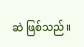ဆဲ ဖြစ်သည်။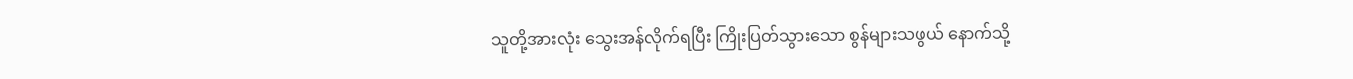သူတို့အားလုံး သွေးအန်လိုက်ရပြီး ကြိုးပြတ်သွားသော စွန်များသဖွယ် နောက်သို့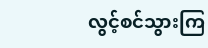လွင့်စင်သွားကြ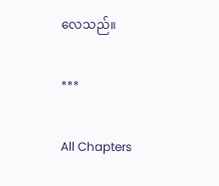လေသည်။

***

All Chapters